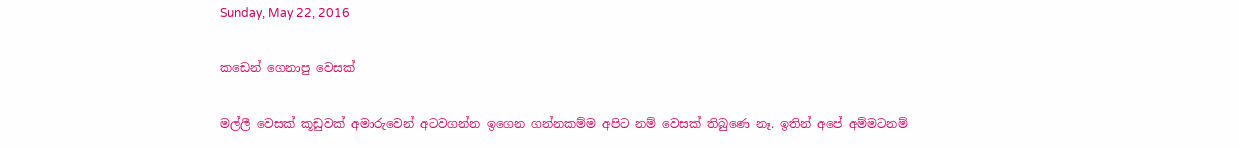Sunday, May 22, 2016

කඩෙන් ගෙනාපු වෙසක්

මල්ලී වෙසක් කූඩුවක් අමාරුවෙන් අටවගන්න ඉගෙන ගන්නකම්ම අපිට නම් වෙසක් තිබුණෙ නෑ. ඉතින් අපේ අම්මටනම්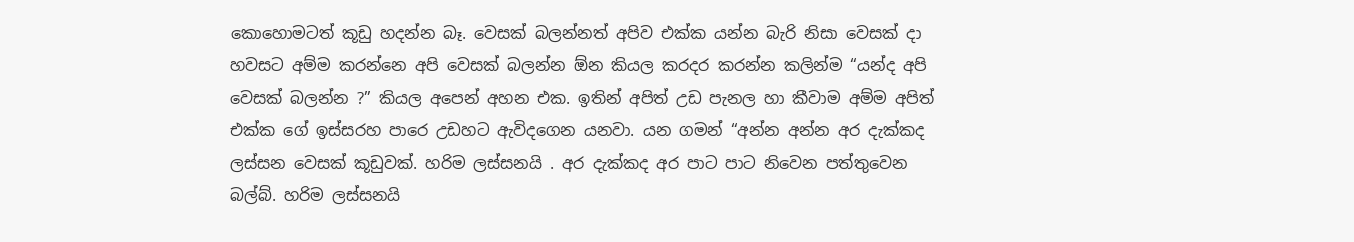කොහොමටත් කූඩු හදන්න බෑ. වෙසක් බලන්නත් අපිව එක්ක යන්න බැරි නිසා වෙසක් දා හවසට අම්ම කරන්නෙ අපි වෙසක් බලන්න ඕන කියල කරදර කරන්න කලින්ම “යන්ද අපි වෙසක් බලන්න ?” කියල අපෙන් අහන එක. ඉතින් අපිත් උඩ පැනල හා කීවාම අම්ම අපිත් එක්ක ගේ ඉස්සරහ පාරෙ උඩහට ඇවිදගෙන යනවා. යන ගමන් “අන්න අන්න අර දැක්කද ලස්සන වෙසක් කූඩුවක්. හරිම ලස්සනයි . අර දැක්කද අර පාට පාට නිවෙන පත්තුවෙන බල්බ්. හරිම ලස්සනයි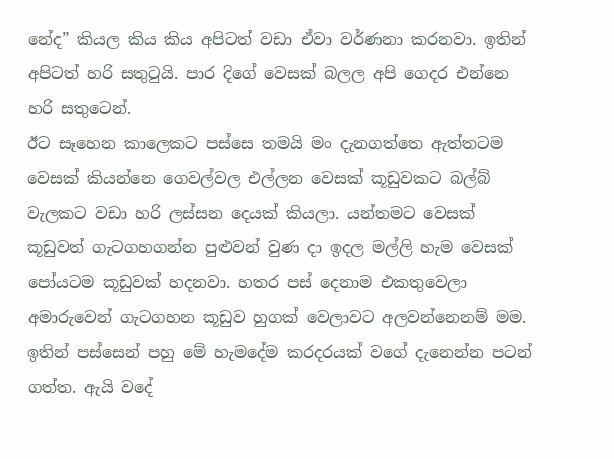නේද” කියල කිය කිය අපිටත් වඩා ඒවා වර්ණනා කරනවා. ඉතින් අපිටත් හරි සතුටුයි. පාර දිගේ වෙසක් බලල අපි ගෙදර එන්නෙ හරි සතුටෙන්.
ඊට සෑහෙන කාලෙකට පස්සෙ තමයි මං දැනගත්තෙ ඇත්තටම වෙසක් කියන්නෙ ගෙවල්වල එල්ලන වෙසක් කූඩුවකට බල්බ් වැලකට වඩා හරි ලස්සන දෙයක් කියලා. යන්තමට වෙසක් කූඩුවත් ගැටගහගන්න පුළුවන් වුණ දා ඉ‍‍‍දල මල්ලි හැම වෙසක් පෝයටම කූඩුවක් හදනවා. හතර පස් දෙනාම එකතුවෙලා අමාරුවෙන් ගැටගහන කූඩුව හුගක් වෙලාවට අලවන්නෙනම් මම. ඉතින් පස්සෙන් පහු මේ හැමදේම කරදරයක් වගේ දැනෙන්න පටන් ගත්ත. ඇයි වදේ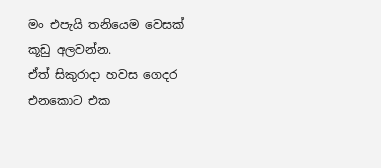මං එපැයි තනියෙම වෙසක් කූඩු අලවන්න.
ඒත් සිකුරාදා හවස ගෙදර එනකොට එක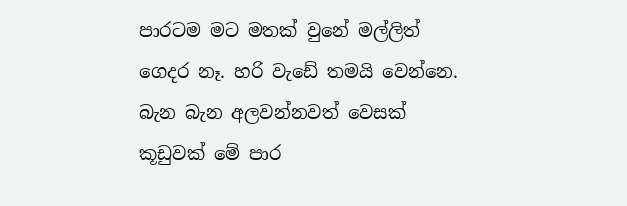පාරටම මට මතක් වුනේ මල්ලිත් ගෙදර නෑ. හරි වැඩේ තමයි වෙන්නෙ. බැන බැන අලවන්නවත් වෙසක් කූඩුවක් මේ පාර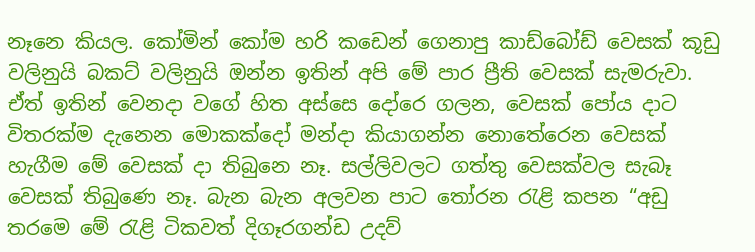නෑනෙ කියල. කෝමින් කෝම හරි කඩෙන් ගෙනාපු කාඩ්බෝඩ් වෙසක් කූඩු වලිනුයි බකට් වලිනුයි ඔන්න ඉතින් අපි මේ පාර ප්‍රීති වෙසක් සැමරුවා.
ඒත් ඉතින් වෙනදා වගේ හිත අස්සෙ දෝරෙ ගලන, වෙසක් පෝය දාට විතරක්ම දැනෙන මොකක්දෝ මන්දා කියාගන්න නොතේරෙන වෙසක් හැගීම මේ වෙසක් දා තිබුනෙ නෑ. සල්ලිවලට ගත්තු වෙසක්වල සැබෑ වෙසක් තිබුණෙ නෑ. බැන බැන අලවන පාට තෝරන රැළි කපන “අඩු තරමෙ මේ රැළි ටිකවත් දිගෑරගන්ඩ උදව්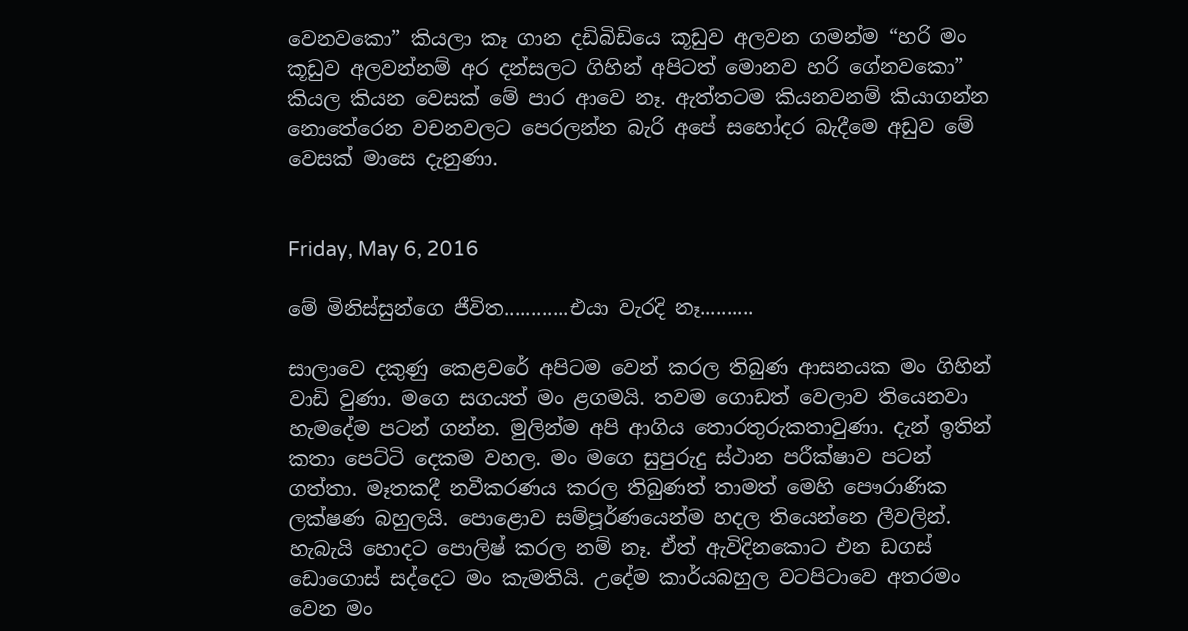වෙනවකො” කියලා කෑ ගාන දඩිබිඩියෙ කූඩුව අලවන ගමන්ම “හරි මං කූඩුව අලවන්නම් අර දන්සලට ගිහින් අපිටත් මොනව හරි ගේනවකො” කියල කියන වෙසක් මේ පාර ආවෙ නෑ. ඇත්තටම කියනවනම් කියාගන්න නොතේරෙන වචනවලට පෙරලන්න බැරි අපේ සහෝදර බැදීමෙ අඩුව මේ වෙසක් මාසෙ දැනුණා.


Friday, May 6, 2016

මේ මිනිස්සුන්ගෙ ජීවිත............එයා වැරදි නෑ..........

සාලාවෙ දකුණු කෙළවරේ අපිටම වෙන් කරල තිබුණ ආසනයක මං ගිහින් වාඩි වුණා. මගෙ සගයත් මං ළගමයි. තවම ගොඩත් වෙලාව තියෙනවා හැමදේම පටන් ගන්න. මුලින්ම අපි ආගිය තොරතුරුකතාවුණා. දැන් ඉතින් කතා පෙට්ටි දෙකම වහල. මං මගෙ සුපුරුදු ස්ථාන පරීක්ෂාව පටන් ගත්තා. මෑතකදී නවීකරණය කරල තිබුණත් තාමත් මෙහි ‍‍පෞරාණික ලක්ෂණ බහුලයි. පොළොව සම්පූර්ණයෙන්ම හදල තියෙන්නෙ ලීවලින්. හැබැයි හොදට පොලිෂ් කරල නම් නෑ. ඒත් ඇවිදිනකොට එන ඩගස් ඩොගොස් සද්දෙට මං කැමතියි. උදේම කාර්යබහුල වටපිටාවෙ අතරමං වෙන මං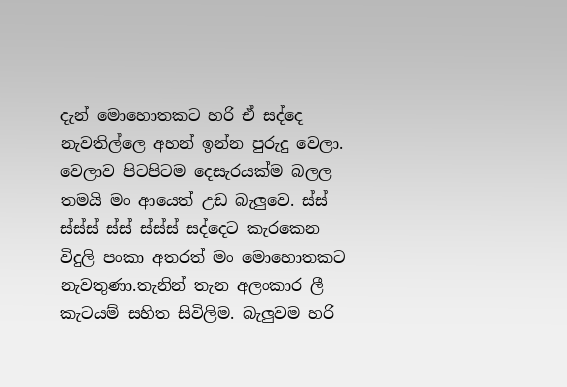දැන් මොහොතකට හරි ඒ සද්දෙ නැවතිල්ලෙ අහන් ඉන්න පුරුදු වෙලා.  වෙලාව පිටපිටම ‍දෙසැරයක්ම බලල තමයි මං ආයෙත් උඩ බැලුවෙ. ස්ස් ස්ස්ස් ස්ස් ස්ස්ස් සද්දෙට කැරකෙන විදුලි පංකා අතරත් මං මොහොතකට නැවතුණා.තැනින් තැන අලංකාර ලී කැටයම් සහිත සිවිලිම. බැලුවම හරි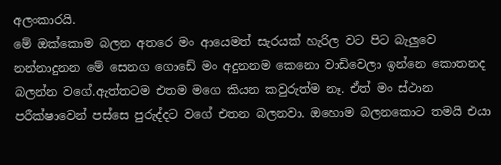අලංකාරයි.
මේ ඔක්කොම බලන අතරෙ මං ආයෙමත් සැරයක් හැරිල වට පිට බැලුවෙ නන්නාදුනන මේ සෙනග ගොඩේ මං අදුනනම කෙනො වාඩිවෙලා ඉන්නෙ කොතනද බලන්න වගේ.ඇත්තටම එතම මගෙ කියන කවුරුත්ම නෑ. ඒත් මං ස්ථාන පරීක්ෂාවෙන් පස්සෙ පුරුද්දට වගේ එතන බලනවා. ඔහොම බලනකොට තමයි එයා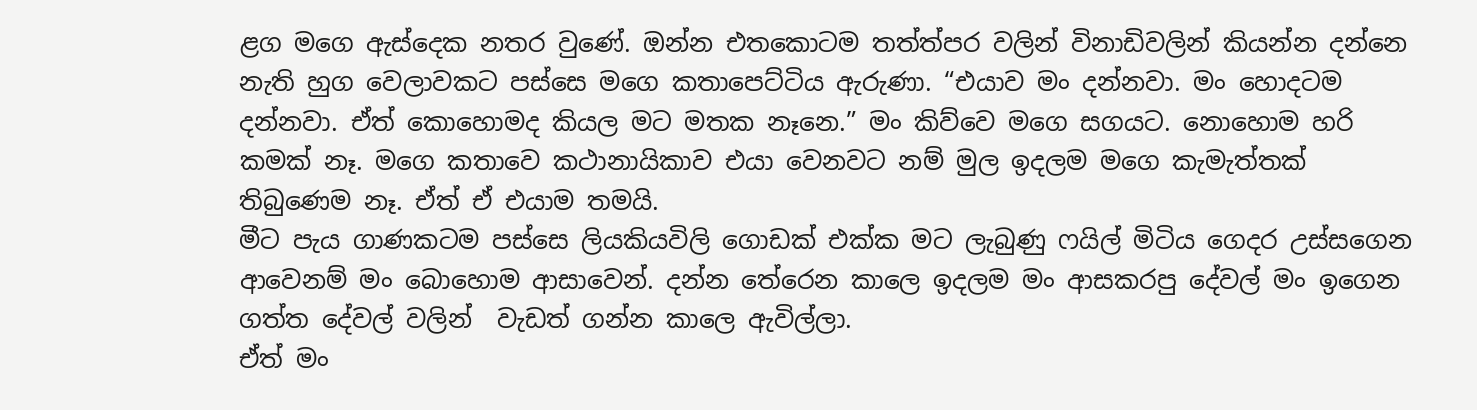ළග මගෙ ඇස්දෙක නතර වුණේ. ඔන්න එතකොටම තත්ත්පර වලින් විනාඩිවලින් කියන්න දන්නෙ නැති හුග වෙලාවකට පස්සෙ මගෙ කතාපෙට්ටිය ඇරුණා. “එයාව මං දන්නවා. මං හොදටම දන්නවා. ඒත් කොහොමද කියල මට මතක නෑනෙ.” මං කිව්වෙ මගෙ සගයට. නොහොම හරි කමක් නෑ. මගෙ කතාවෙ කථානායිකාව එයා වෙනවට නම් මුල ඉදලම මගෙ කැමැත්තක් තිබුණෙම නෑ. ඒත් ඒ එයාම තමයි.
මීට පැය ගාණකටම පස්සෙ ලියකියවිලි ගොඩක් එක්ක මට ලැබුණු ෆයිල් මිටිය ගෙදර උස්සගෙන ආවෙනම් මං බොහොම ආසාවෙන්. දන්න තේරෙන කාලෙ ඉදලම මං ආසකරපු දේවල් මං ඉගෙන ගත්ත දේවල් වලින්  වැඩත් ගන්න කාලෙ ඇවිල්ලා.
ඒත් මං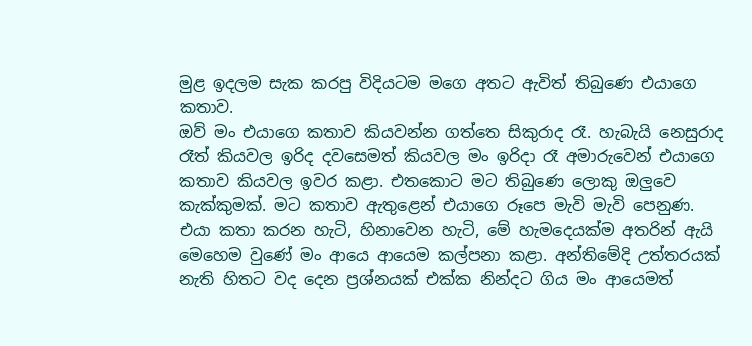මුළ ඉදලම සැක කරපු විදියටම මගෙ අතට ඇවිත් තිබුණෙ එයාගෙ කතාව.
ඔව් මං එයාගෙ කතාව කියවන්න ගත්තෙ සිකුරාද රෑ. හැබැයි නෙසුරාද රෑත් කියවල ඉරිද දවසෙමත් කියවල මං ඉරිදා රෑ අමාරුවෙන් එයාගෙ කතාව කියවල ඉවර කළා. එතකොට මට තිබුණෙ ලොකු ඔලුවෙ කැක්කුමක්. මට කතාව ඇතුළෙන් එයාගෙ රූපෙ මැවි මැවි පෙනුණ. එයා කතා කරන හැටි, හිනාවෙන හැටි, මේ හැමදෙයක්ම අතරින් ඇයි මෙහෙම වුණේ මං ආයෙ ආයෙම කල්පනා කළා. අන්තිමේදි උත්තරයක් නැති හිතට වද දෙන ප්‍රශ්නයක් එක්ක නින්දට ගිය මං ආයෙමත්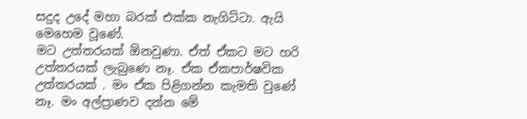සදුද උදේ මහා බරක් එක්ක නැගිට්ටා. ඇයි මෙහෙම වූණේ.
මට උත්තරයක් ඕනවුණා. ඒත් ඒකට මට හරි උත්තරයක් ලැබුණෙ නෑ. ඒක ඒකපාර්ෂවික උත්තරයක් . මං ඒක පිළිගන්න කැමති වුණේ නෑ. මං අල්ප්‍රාණව දන්න මේ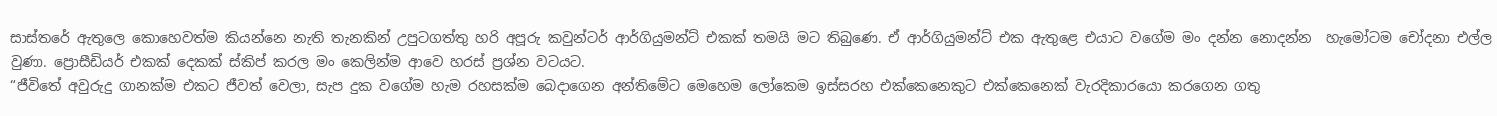සාස්තරේ ඇතුලෙ කොහෙවත්ම කියන්නෙ නැති තැනකින් උපුටගත්තු හරි අපූරු කවුන්ටර් ආර්ගියුමන්ට් එකක් තමයි මට තිබුණෙ. ඒ ආර්ගියුමන්ට් එක ඇතුළෙ එයාට වගේම මං දන්න නොදන්න  හැමෝටම චෝදනා එල්ල වුණා. ප්‍රොසීඩියර් එකක් දෙකක් ස්කිප් කරල මං කෙලින්ම ආවෙ හරස් ප්‍රශ්න වටයට.
“ජීවිතේ අවුරුදු ගානක්ම එකට ජීවත් වෙලා, සැප දුක වගේම හැම රහසක්ම බෙදාගෙන අන්තිමේට මෙහෙම ලෝකෙම ඉස්සරහ එක්කෙනෙකුට එක්කෙනෙක් වැරදිකාරයො කරගෙන ගතු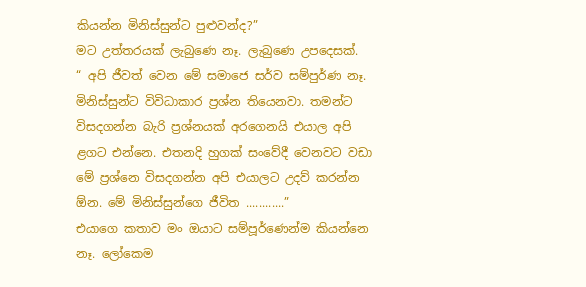කියන්න මිනිස්සුන්ට පුළුවන්ද?”
මට උත්තරයක් ලැබුණෙ නෑ. ලැබුණෙ උපදෙසක්.
“ අපි ජීවත් වෙන මේ සමාජෙ සර්ව සම්පුර්ණ නෑ. මිනිස්සුන්ට විවිධාකාර ප්‍රශ්න තියෙනවා. තමන්ට විසදගන්න බැරි ප්‍රශ්නයක් අරගෙනයි එයාල අපි ළගට එන්නෙ. එතනදි හුගක් සංවේදී වෙනවට වඩා මේ ප්‍රශ්නෙ විසදගන්න අපි එයාලට උදව් කරන්න ඕන. මේ මිනිස්සුන්ගෙ ජීවිත ............”
එයාගෙ කතාව මං ඔයාට සම්පූර්ණෙන්ම කියන්නෙ නෑ. ලෝකෙම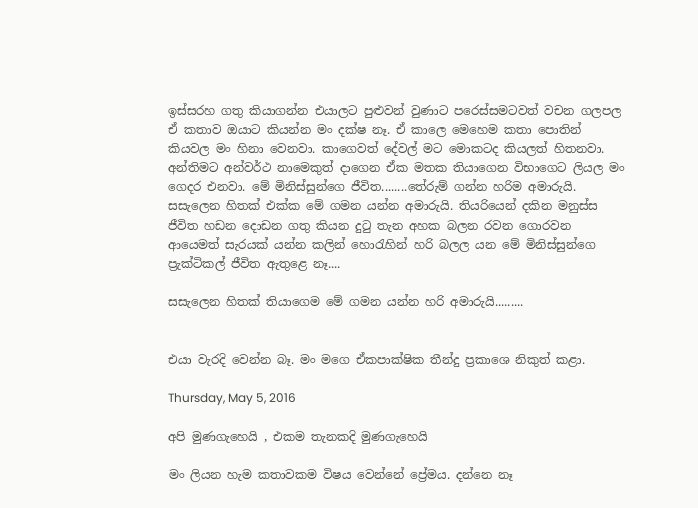ඉස්සරහ ගතු කියාගන්න එයාලට පුළුවන් වුණාට පරෙස්සමටවත් වචන ගලපල ඒ කතාව ඔයාට කියන්න මං දක්ෂ නෑ. ඒ කාලෙ මෙහෙම කතා පොතින් කියවල මං හිනා වෙනවා. කාගෙවත් දේවල් මට මොකටද කියලත් හිතනවා. අන්තිමට අන්වර්ථ නාමෙකුත් දාගෙන ඒක මතක තියාගෙන විභාගෙට ලියල මං ගෙදර එනවා. මේ මිනිස්සුන්ගෙ ජීවිත‍‍........තේරුම් ගන්න හරිම අමාරුයි. සසැලෙන හිතක් එක්ක මේ ගමන යන්න අමාරුයි. තියරියෙන් දකින මනුස්ස ජීවිත හඩන දොඩන ගතු කියන දුටු තැන අහක බලන රවන ගොරවන ආයෙමත් සැරයක් යන්න කලින් හොරැහින් හරි බලල යන මේ මිනිස්සුන්ගෙ ප්‍රැක්ටිකල් ජීවිත ඇතුළෙ නෑ....

සසැලෙන හිතක් තියාගෙම මේ ගමන යන්න හරි අමාරුයි.........


එයා වැරදි වෙන්න බෑ. මං මගෙ ඒකපාක්ෂික තීන්දු ප්‍රකාශෙ නිකුත් කළා.

Thursday, May 5, 2016

අපි මුණගැහෙයි , එකම තැනකදි මුණගැහෙයි

මං ලියන හැම කතාවකම විෂය වෙන්නේ ප්‍රේමය. දන්නෙ නෑ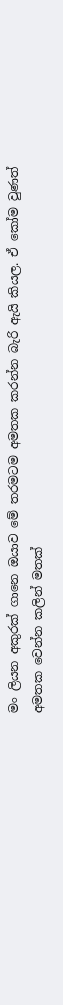මං ලියන අකුරක් ගානෙ ඔයාව මේ තරමටම අමතක කරන්න බැරි ඇයි කියල. ඒ කෝම වුණත් අමතක වෙන්න කලින් මතක්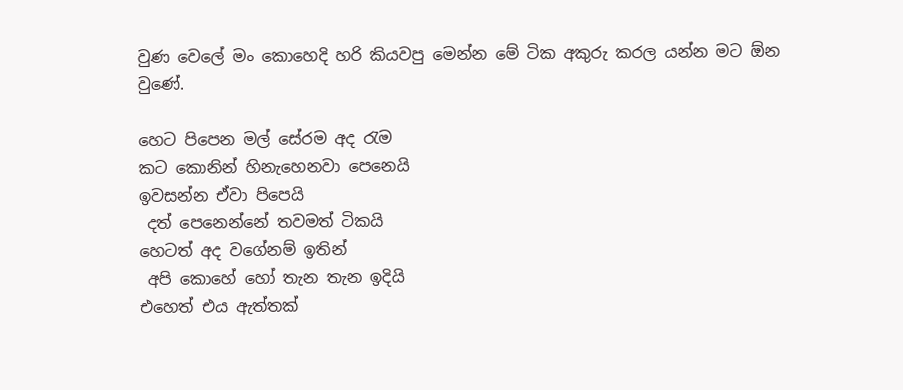වුණ වෙලේ මං කොහෙදි හරි කියවපු මෙන්න මේ ටික අකුරු කරල යන්න මට ඕන වුණේ.

හෙට පිපෙන මල් සේරම අද රැම
කට කොනින් හිනැහෙනවා පෙනෙයි
ඉවසන්න ඒවා පිපෙයි
 දත් පෙනෙන්නේ තවමත් ටිකයි
හෙටත් අද වගේනම් ඉතින්
 අපි කොහේ හෝ තැන තැන ඉදියි
එහෙත් එය ඇත්තක්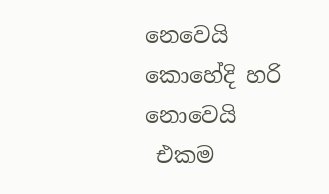නෙවෙයි
කොහේදි හරි නොවෙයි
 එකම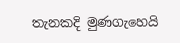තැනකදි මුණගැහෙයි